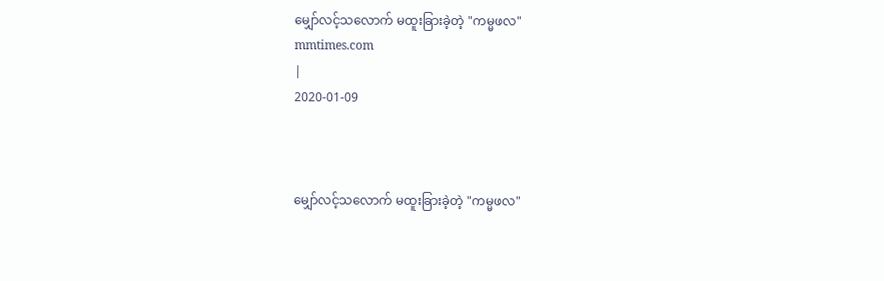မျှော်လင့်သလောက် မထူးခြားခဲ့တဲ့ "ကမ္မဖလ"
mmtimes.com
|
2020-01-09



မျှော်လင့်သလောက် မထူးခြားခဲ့တဲ့ "ကမ္မဖလ"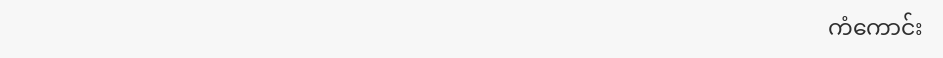ကံကောင်း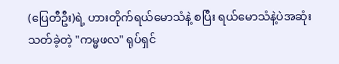(ပြေတီဦး)ရဲ့ ဟားတိုက်ရယ်မောသံနဲ့ စပြီး ရယ်မောသံနဲ့ပဲအဆုံးသတ်ခဲ့တဲ့ "ကမ္မဖလ" ရုပ်ရှင်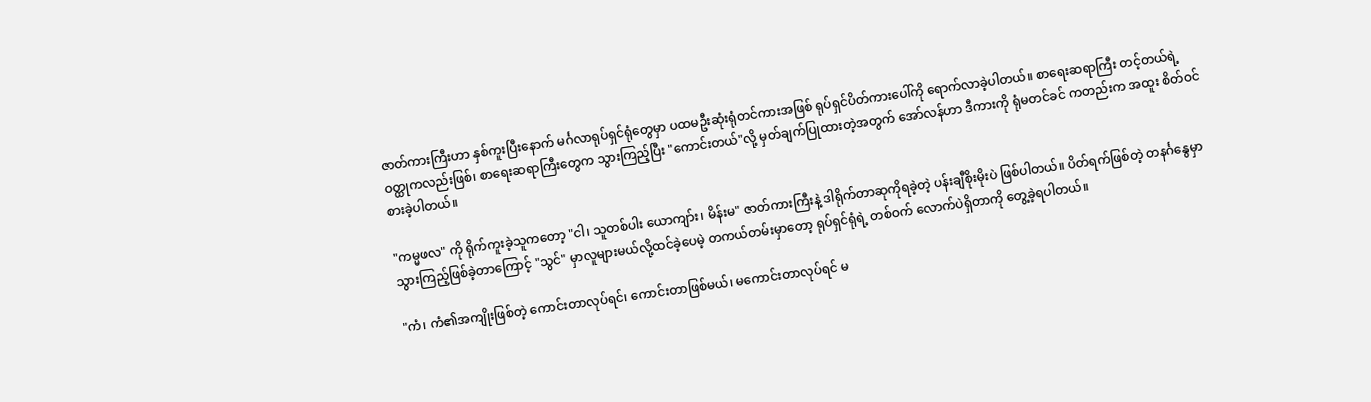ဇာတ်ကားကြီးဟာ နှစ်ကူးပြီးနောက် မင်္ဂလာရုပ်ရှင်ရုံတွေမှာ ပထမဦးဆုံးရုံတင်ကားအဖြစ် ရုပ်ရှင်ပိတ်ကားပေါ်ကို ရောက်လာခဲ့ပါတယ်။ စာရေးဆရာကြီး တင့်တယ်ရဲ့ ဝတ္ထုကလည်းဖြစ်၊ စာရေးဆရာကြီးတွေက သွားကြည့်ပြီး "ကောင်းတယ်"လို့ မှတ်ချက်ပြုထားတဲ့အတွက် အော်လန်ဟာ ဒီကားကို ရုံမတင်ခင် ကတည်းက အထူး စိတ်ဝင်စားခဲ့ပါတယ်။

"ကမ္မဖလ" ကို ရိုက်ကူးခဲ့သူကတော့ "ငါ၊ သူတစ်ပါး ယောကျာ်း၊ မိန်းမ" ဇာတ်ကားကြီးနဲ့ ဒါရိုက်တာဆုကိုရခဲ့တဲ့ ပန်းချီစိုးမိုးပဲ ဖြစ်ပါတယ်။ ပိတ်ရက်ဖြစ်တဲ့ တနင်္ဂနွေမှာ သွားကြည့်ဖြစ်ခဲ့တာကြောင့် "သွင်" မှာလူများမယ်လို့ထင်ခဲ့ပေမဲ့ တကယ်တမ်းမှာတော့ ရုပ်ရှင်ရုံရဲ့ တစ်ဝက် လောက်ပဲရှိတာကို တွေ့ခဲ့ရပါတယ်။

"ကံ၊ ကံ၏အကျိုးဖြစ်တဲ့ ကောင်းတာလုပ်ရင်၊ ကောင်းတာဖြစ်မယ်၊ မကောင်းတာလုပ်ရင် မ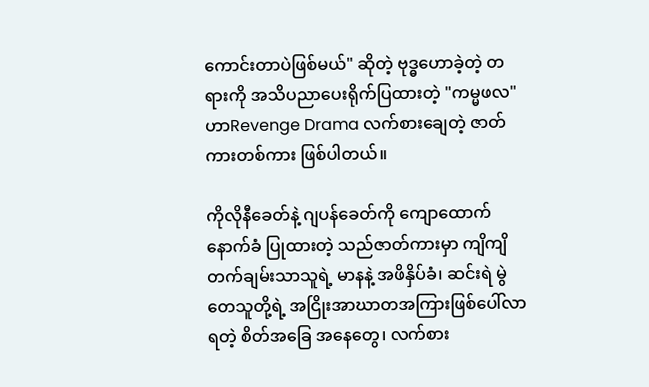ကောင်းတာပဲဖြစ်မယ်" ဆိုတဲ့ ဗုဒ္ဓဟောခဲ့တဲ့ တရားကို အသိပညာပေးရိုက်ပြထားတဲ့ "ကမ္မဖလ" ဟာRevenge Drama လက်စားချေတဲ့ ဇာတ်ကားတစ်ကား ဖြစ်ပါတယ်။

ကိုလိုနီခေတ်နဲ့ ဂျပန်ခေတ်ကို ကျောထောက်နောက်ခံ ပြုထားတဲ့ သည်ဇာတ်ကားမှာ ကျိကျိတက်ချမ်းသာသူရဲ့ မာနနဲ့ အဖိနှိပ်ခံ၊ ဆင်းရဲ မွဲတေသူတို့ရဲ့ အငြိုးအာဃာတအကြားဖြစ်ပေါ်လာရတဲ့ စိတ်အခြေ အနေတွေ၊ လက်စား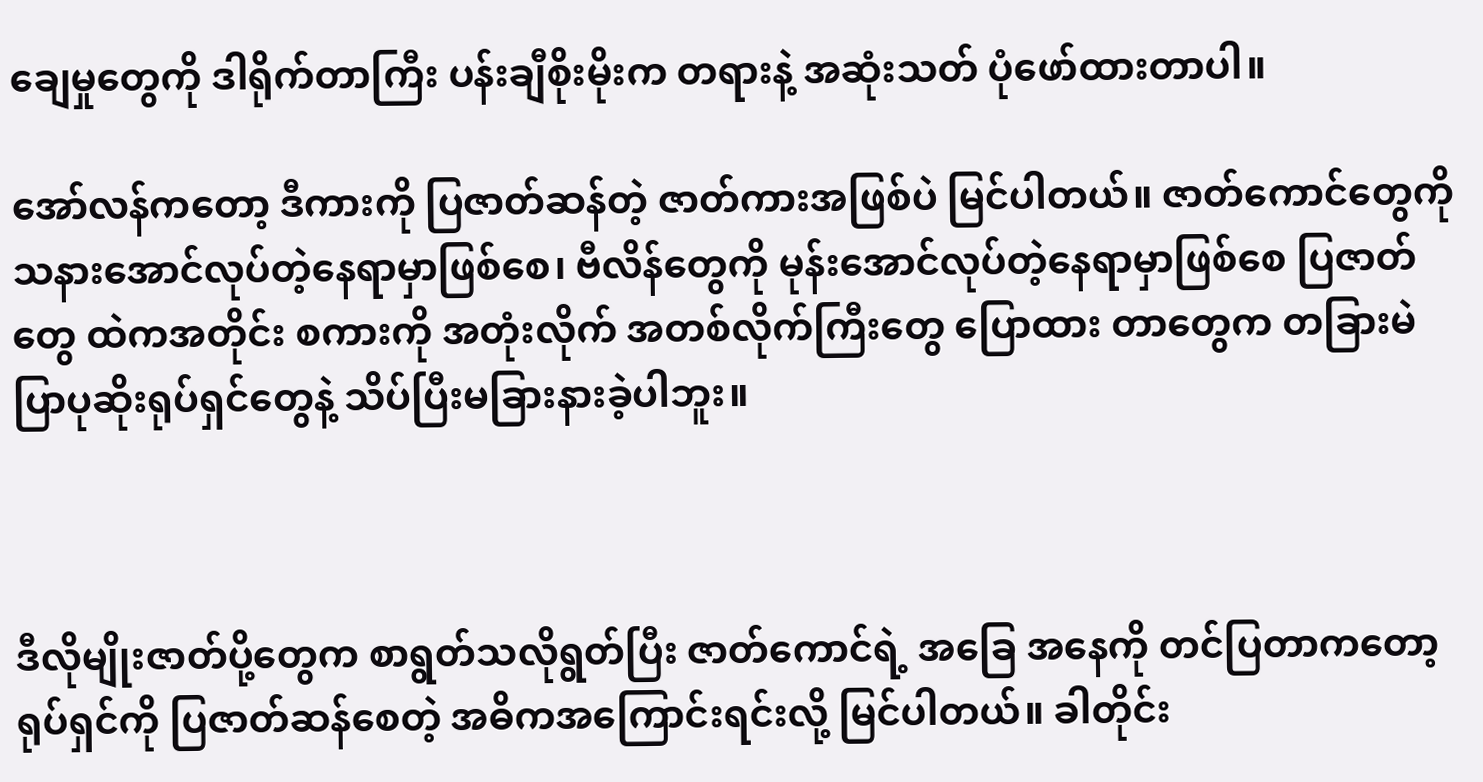ချေမှုတွေကို ဒါရိုက်တာကြီး ပန်းချီစိုးမိုးက တရားနဲ့ အဆုံးသတ် ပုံဖော်ထားတာပါ။

အော်လန်ကတော့ ဒီကားကို ပြဇာတ်ဆန်တဲ့ ဇာတ်ကားအဖြစ်ပဲ မြင်ပါတယ်။ ဇာတ်ကောင်တွေကို သနားအောင်လုပ်တဲ့နေရာမှာဖြစ်စေ၊ ဗီလိန်တွေကို မုန်းအောင်လုပ်တဲ့နေရာမှာဖြစ်စေ ပြဇာတ်တွေ ထဲကအတိုင်း စကားကို အတုံးလိုက် အတစ်လိုက်ကြီးတွေ ပြောထား တာတွေက တခြားမဲပြာပုဆိုးရုပ်ရှင်တွေနဲ့ သိပ်ပြီးမခြားနားခဲ့ပါဘူး။



ဒီလိုမျိုးဇာတ်ပို့တွေက စာရွတ်သလိုရွတ်ပြီး ဇာတ်ကောင်ရဲ့ အခြေ အနေကို တင်ပြတာကတော့ ရုပ်ရှင်ကို ပြဇာတ်ဆန်စေတဲ့ အဓိကအကြောင်းရင်းလို့ မြင်ပါတယ်။ ခါတိုင်း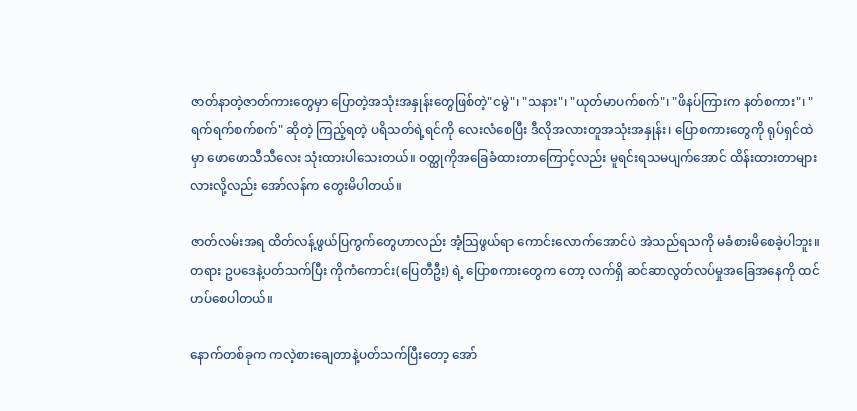ဇာတ်နာတဲ့ဇာတ်ကားတွေမှာ ပြောတဲ့အသုံးအနှုန်းတွေဖြစ်တဲ့"ငမွဲ"၊ "သနား"၊ "ယုတ်မာပက်စက်"၊ "ဖိနပ်ကြားက နတ်စကား"၊ "ရက်ရက်စက်စက်" ဆိုတဲ့ ကြည့်ရတဲ့ ပရိသတ်ရဲ့ရင်ကို လေးလံစေပြီး ဒီလိုအလားတူအသုံးအနှုန်း၊ ပြောစကားတွေကို ရုပ်ရှင်ထဲမှာ ဖောဖောသီသီလေး သုံးထားပါသေးတယ်။ ဝတ္ထုကိုအခြေခံထားတာကြောင့်လည်း မူရင်းရသမပျက်အောင် ထိန်းထားတာများလားလို့လည်း အော်လန်က တွေးမိပါတယ်။

ဇာတ်လမ်းအရ ထိတ်လန့်ဖွယ်ပြကွက်တွေဟာလည်း အံ့သြဖွယ်ရာ ကောင်းလောက်အောင်ပဲ အဲသည်ရသကို မခံစားမိစေခဲ့ပါဘူး။ တရား ဥပဒေနဲ့ပတ်သက်ပြီး ကိုကံကောင်း(ပြေတီဦး) ရဲ့ ပြောစကားတွေက တော့ လက်ရှိ ဆင်ဆာလွတ်လပ်မှုအခြေအနေကို ထင်ဟပ်စေပါတယ်။

နောက်တစ်ခုက ကလဲ့စားချေတာနဲ့ပတ်သက်ပြီးတော့ အော်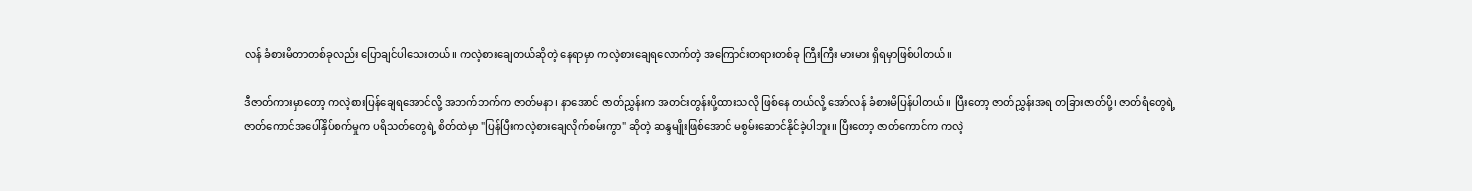လန် ခံစားမိတာတစ်ခုလည်း ပြောချင်ပါသေးတယ်။ ကလဲ့စားချေတယ်ဆိုတဲ့ နေရာမှာ ကလဲ့စားချေရလောက်တဲ့ အကြောင်းတရားတစ်ခု ကြီးကြီး မားမား ရှိရမှာဖြစ်ပါတယ်။

ဒီဇာတ်ကားမှာတော့ ကလဲ့စားပြန်ချေရအောင်လို့ အဘက်ဘက်က ဇာတ်မနာ၊ နာအောင် ဇာတ်ညွှန်းက အတင်းတွန်းပို့ထားသလို ဖြစ်နေ တယ်လို့ အော်လန် ခံစားမိပြန်ပါတယ်။ ပြီးတော့ ဇာတ်ညွှန်းအရ တခြားဇာတ်ပို့၊ ဇာတ်ရံတွေရဲ့ ဇာတ်ကောင်အပေါ်နှိပ်စက်မှုက ပရိသတ်တွေရဲ့ စိတ်ထဲမှာ "ပြန်ပြီးကလဲ့စားချေလိုက်စမ်းကွာ" ဆိုတဲ့ ဆန္ဒမျိုးဖြစ်အောင် မစွမ်းဆောင်နိုင်ခဲ့ပါဘူး။ ပြီးတော့ ဇာတ်ကောင်က ကလဲ့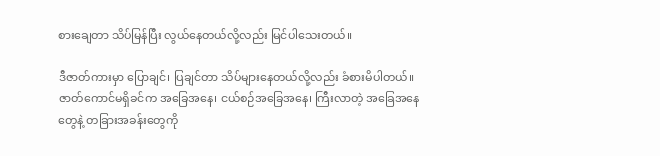စားချေတာ သိပ်မြန်ပြီး လွယ်နေတယ်လို့လည်း မြင်ပါသေးတယ်။

ဒီဇာတ်ကားမှာ ပြောချင်၊ ပြချင်တာ သိပ်များနေတယ်လို့လည်း ခံစားမိပါတယ်။ ဇာတ်ကောင်မရှိခင်က အခြေအနေ၊ ငယ်စဉ်အခြေအနေ၊ ကြီးလာတဲ့ အခြေအနေတွေနဲ့ တခြားအခန်းတွေကို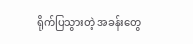ရိုက်ပြသွားတဲ့ အခန်းတွေ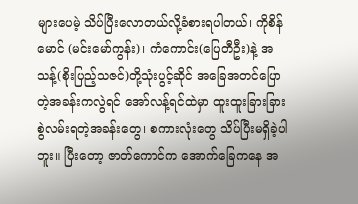များပေမဲ့ သိပ်ပြီးလောတယ်လို့ခံစားရပါတယ်၊ ကိုစိန်မောင် (မင်းမော်ကွန်း)၊ ကံကောင်း(ပြေတီဦး)နဲ့ အသန့်(စိုးပြည့်သဇင်)တို့သုံးပွင့်ဆိုင် အခြေအတင်ပြောတဲ့အခန်းကလွဲရင် အော်လန့်ရင်ထဲမှာ ထူးထူးခြားခြား စွဲလမ်းရတဲ့အခန်းတွေ၊ စကားလုံးတွေ သိပ်ပြီးမရှိခဲ့ပါဘူး။ ပြီးတော့ ဇာတ်ကောင်က အောက်ခြေကနေ အ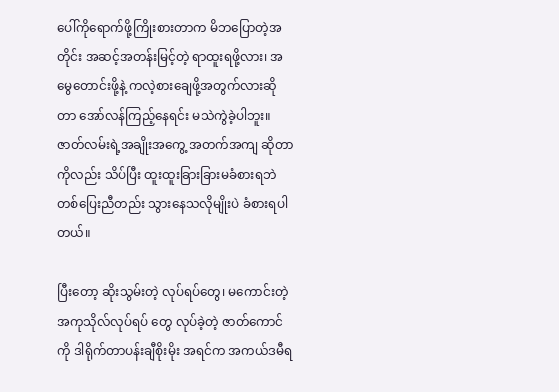ပေါ်ကိုရောက်ဖို့ကြိုးစားတာက မိဘပြောတဲ့အတိုင်း အဆင့်အတန်းမြင့်တဲ့ ရာထူးရဖို့လား၊ အမွေတောင်းဖို့နဲ့ ကလဲ့စားချေဖို့အတွက်လားဆိုတာ အော်လန်ကြည့်နေရင်း မသဲကွဲခဲ့ပါဘူး။ ဇာတ်လမ်းရဲ့အချိုးအကွေ့ အတက်အကျ ဆိုတာကိုလည်း သိပ်ပြီး ထူးထူးခြားခြားမခံစားရဘဲ တစ်ပြေးညီတည်း သွားနေသလိုမျိုးပဲ ခံစားရပါတယ်။

ပြီးတော့ ဆိုးသွမ်းတဲ့ လုပ်ရပ်တွေ၊ မကောင်းတဲ့ အကုသိုလ်လုပ်ရပ် တွေ လုပ်ခဲ့တဲ့ ဇာတ်ကောင်ကို ဒါရိုက်တာပန်းချီစိုးမိုး အရင်က အကယ်ဒမီရ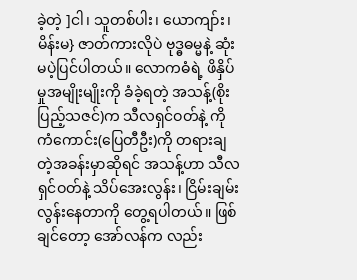ခဲ့တဲ့ ]ငါ၊ သူတစ်ပါး၊ ယောကျာ်း၊ မိန်းမ} ဇာတ်ကားလိုပဲ ဗုဒ္ဓဓမ္မနဲ့ ဆုံးမပဲ့ပြင်ပါတယ်။ လောကဓံရဲ့ ဖိနှိပ်မှုအမျိုးမျိုးကို ခံခဲ့ရတဲ့ အသန့်(စိုးပြည့်သဇင်)က သီလရှင်ဝတ်နဲ့ ကိုကံကောင်း(ပြေတီဦး)ကို တရားချတဲ့အခန်းမှာဆိုရင် အသန့်ဟာ သီလရှင်ဝတ်နဲ့ သိပ်အေးလွန်း၊ ငြိမ်းချမ်းလွန်းနေတာကို တွေ့ရပါတယ်။ ဖြစ်ချင်တော့ အော်လန်က လည်း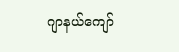ဂျာနယ်ကျော်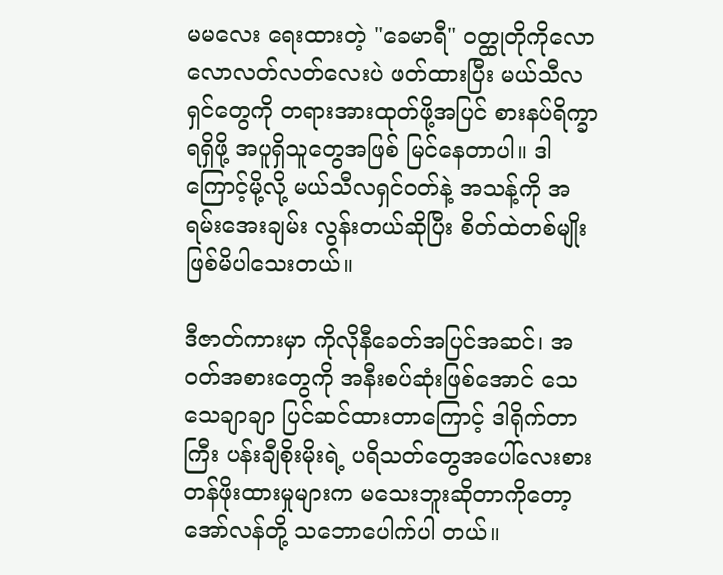မမလေး ရေးထားတဲ့ "ခေမာရီ" ဝတ္ထုတိုကိုလောလောလတ်လတ်လေးပဲ ဖတ်ထားပြီး မယ်သီလရှင်တွေကို တရားအားထုတ်ဖို့အပြင် စားနပ်ရိက္ခာရရှိဖို့ အပူရှိသူတွေအဖြစ် မြင်နေတာပါ။ ဒါကြောင့်မို့လို့ မယ်သီလရှင်ဝတ်နဲ့ အသန့်ကို အရမ်းအေးချမ်း လွန်းတယ်ဆိုပြီး စိတ်ထဲတစ်မျိုး ဖြစ်မိပါသေးတယ်။

ဒီဇာတ်ကားမှာ ကိုလိုနီခေတ်အပြင်အဆင်၊ အဝတ်အစားတွေကို အနီးစပ်ဆုံးဖြစ်အောင် သေသေချာချာ ပြင်ဆင်ထားတာကြောင့် ဒါရိုက်တာကြီး ပန်းချီစိုးမိုးရဲ့ ပရိသတ်တွေအပေါ်လေးစားတန်ဖိုးထားမှုများက မသေးဘူးဆိုတာကိုတော့ အော်လန်တို့ သဘောပေါက်ပါ တယ်။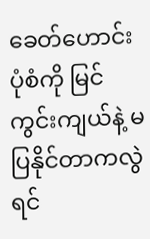ခေတ်ဟောင်းပုံစံကို မြင်ကွင်းကျယ်နဲ့ မပြနိုင်တာကလွဲရင်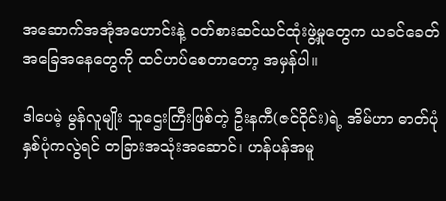အဆောက်အအုံအဟောင်းနဲ့ ဝတ်စားဆင်ယင်ထုံးဖွဲ့မှုတွေက ယခင်ခေတ်အခြေအနေတွေကို ထင်ဟပ်စေတာတော့ အမှန်ပါ။

ဒါပေမဲ့ မွန်လူမျိုး သူဌေးကြီးဖြစ်တဲ့ ဦးနကီ(ဇင်ဝိုင်း)ရဲ့ အိမ်ဟာ ဓာတ်ပုံနှစ်ပုံကလွဲရင် တခြားအသုံးအဆောင်၊ ဟန်ပန်အမူ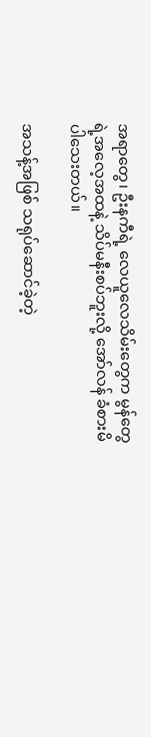အရာတွေ၊ ဦးနကီရဲ့ လေယူလေသိမ်းတွေက မွန်တွေရဲ့အလေ့အထနဲ့ သိပ်မနီးစပ်ဘူးလို့ အော်လန် ခံစားမိပါသေးတယ်။

အသန့်အဖြစ် သရုပ်ဆောင်ခဲ့တဲ့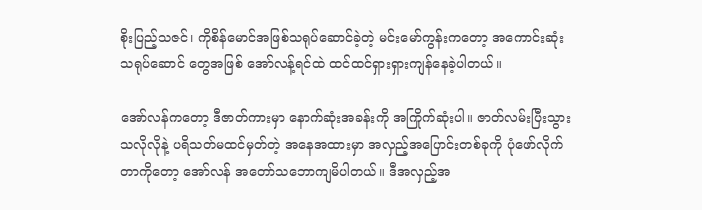စိုးပြည့်သဇင်၊ ကိုစိန်မောင်အဖြစ်သရုပ်ဆောင်ခဲ့တဲ့ မင်းမော်ကွန်းကတော့ အကောင်းဆုံး သရုပ်ဆောင် တွေအဖြစ် အော်လန့်ရင်ထဲ ထင်ထင်ရှားရှားကျန်နေခဲ့ပါတယ်။

အော်လန်ကတော့ ဒီဇာတ်ကားမှာ နောက်ဆုံးအခန်းကို အကြိုက်ဆုံးပါ။ ဇာတ်လမ်းပြီးသွားသလိုလိုနဲ့ ပရိသတ်မထင်မှတ်တဲ့ အနေအထားမှာ အလှည့်အပြောင်းတစ်ခုကို ပုံဖော်လိုက်တာကိုတော့ အော်လန် အတော်သဘောကျမိပါတယ်။ ဒီအလှည့်အ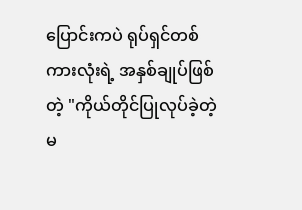ပြောင်းကပဲ ရုပ်ရှင်တစ်ကားလုံးရဲ့ အနှစ်ချုပ်ဖြစ်တဲ့ "ကိုယ်တိုင်ပြုလုပ်ခဲ့တဲ့ မ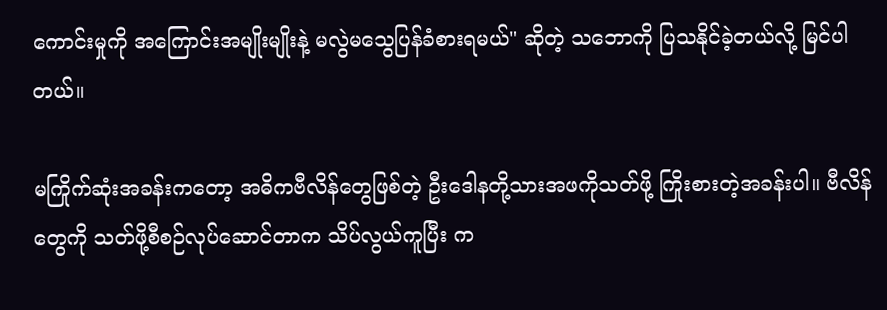ကောင်းမှုကို အကြောင်းအမျိုးမျိုးနဲ့ မလွဲမသွေပြန်ခံစားရမယ်" ဆိုတဲ့ သဘောကို ပြသနိုင်ခဲ့တယ်လို့ မြင်ပါတယ်။

မကြိုက်ဆုံးအခန်းကတော့ အဓိကဗီလိန်တွေဖြစ်တဲ့ ဦးဒေါနတို့သားအဖကိုသတ်ဖို့ ကြိုးစားတဲ့အခန်းပါ။ ဗီလိန်တွေကို သတ်ဖို့စီစဉ်လုပ်ဆောင်တာက သိပ်လွယ်ကူပြီး က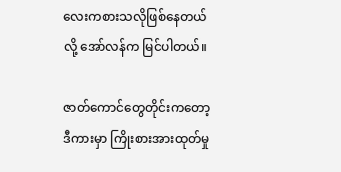လေးကစားသလိုဖြစ်နေတယ်လို့ အော်လန်က မြင်ပါတယ်။

ဇာတ်ကောင်တွေတိုင်းကတော့ ဒီကားမှာ ကြိုးစားအားထုတ်မှု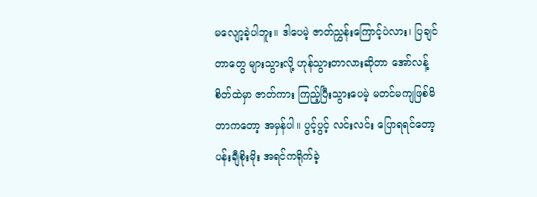မလျော့ခဲ့ပါဘူး။ ဒါပေမဲ့ ဇာတ်ညွှန်းကြောင့်ပဲလား၊ ပြချင်တာတွေ များသွားလို့ ဟုန်သွားတာလားဆိုတာ အော်လန့်စိတ်ထဲမှာ ဇာတ်ကား ကြည့်ပြီးသွားပေမဲ့ မတင်မကျဖြစ်မိတာကတော့ အမှန်ပါ။ ပွင့်ပွင့် လင်းလင်း ပြောရရင်တော့ ပန်းချီစိုးမိုး အရင်ကရိုက်ခဲ့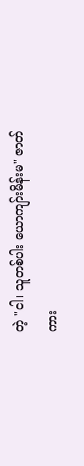တဲ့ "ငါ၊ သူတစ်ပါး ယောကျာ်းမိန်းမ" ဇာတ်ကား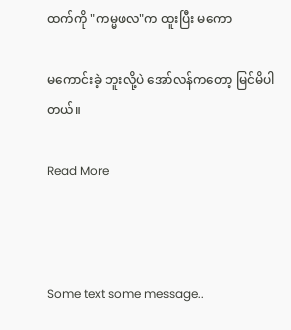ထက်ကို "ကမ္မဖလ"က ထူးပြီး မကော

မကောင်းခဲ့ ဘူးလို့ပဲ အော်လန်ကတော့ မြင်မိပါတယ်။

Read More



Some text some message..